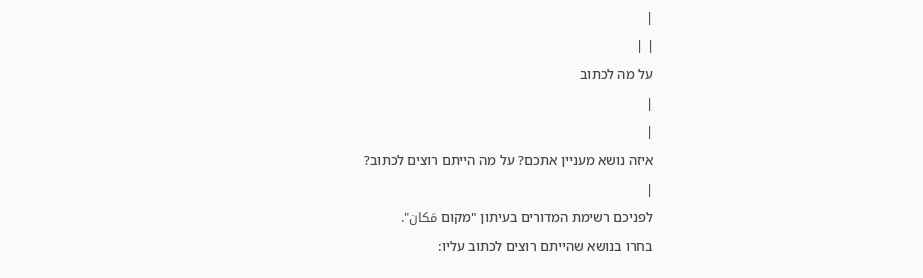|
| |
על מה לכתוב
|
|
איזה נושא מעניין אתכם? על מה הייתם רוצים לכתוב?
|
לפניכם רשימת המדורים בעיתון "מקום مَكان".
בחרו בנושא שהייתם רוצים לכתוב עליו: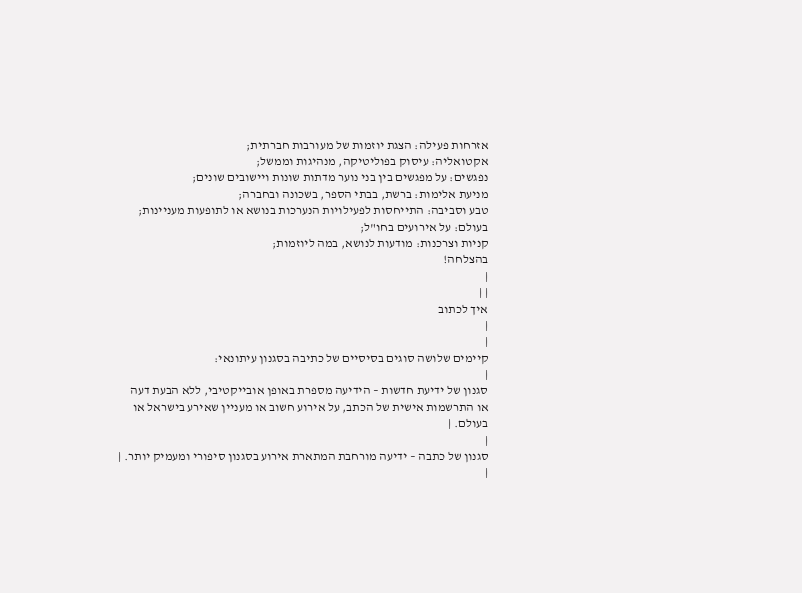אזרחות פעילה: הצגת יוזמות של מעורבות חברתית;
אקטואליה: עיסוק בפוליטיקה, מנהיגות וממשל;
נפגשים: על מפגשים בין בני נוער מדתות שונות ויישובים שונים;
מניעת אלימות: ברשת, בבתי הספר, בשכונה ובחברה;
טבע וסביבה: התייחסות לפעילויות הנערכות בנושא או לתופעות מעניינות;
בעולם: על אירועים בחו"ל;
קניות וצרכנות: מודעות לנושא, במה ליוזמות;
בהצלחה!
|
| |
איך לכתוב
|
|
קיימים שלושה סוגים בסיסיים של כתיבה בסגנון עיתונאי:
|
סגנון של ידיעת חדשות – הידיעה מספרת באופן אובייקטיבי, ללא הבעת דעה או התרשמות אישית של הכתב, על אירוע חשוב או מעניין שאירע בישראל או בעולם. |
|
סגנון של כתבה – ידיעה מורחבת המתארת אירוע בסגנון סיפורי ומעמיק יותר. |
|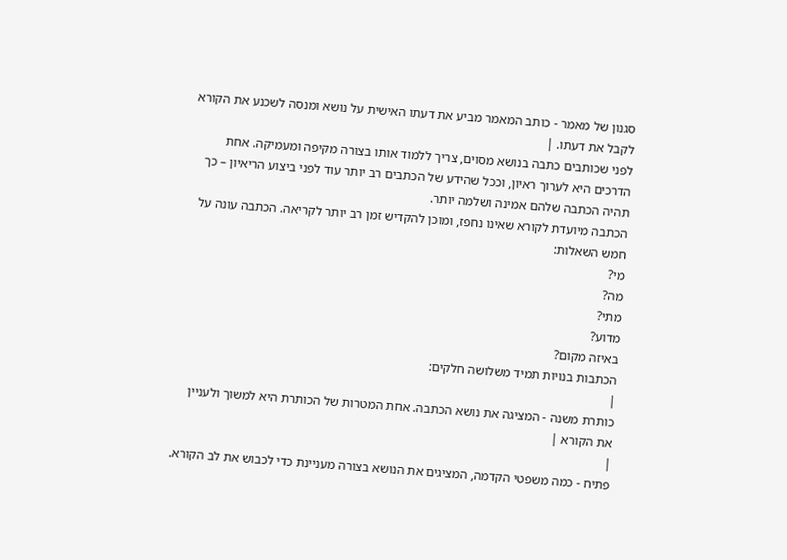סגנון של מאמר - כותב המאמר מביע את דעתו האישית על נושא ומנסה לשכנע את הקורא לקבל את דעתו. |
לפני שכותבים כתבה בנושא מסוים, צריך ללמוד אותו בצורה מקיפה ומעמיקה. אחת הדרכים היא לערוך ראיון, וככל שהידע של הכתבים רב יותר עוד לפני ביצוע הריאיון – כך תהיה הכתבה שלהם אמינה ושלמה יותר.
הכתבה מיועדת לקורא שאינו נחפז, ומוכן להקדיש זמן רב יותר לקריאה. הכתבה עונה על חמש השאלות:
מי?
מה?
מתי?
מדוע?
באיזה מקום?
הכתבות בנויות תמיד משלושה חלקים:
|
כותרת משנה - המציגה את נושא הכתבה. אחת המטרות של הכותרת היא למשוך ולעניין את הקורא |
|
פתיח - כמה משפטי הקדמה, המציגים את הנושא בצורה מעניינת כדי לכבוש את לב הקורא.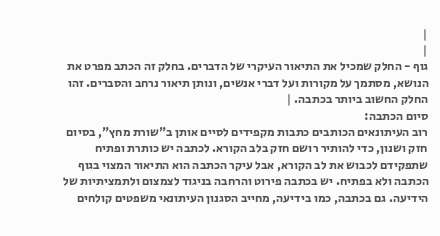|
|
גוף - החלק שמכיל את התיאור העיקרי של הדברים. בחלק זה הכתב מפרט את הנושא, מסתמך על מקורות ועל דברי אנשים, ונותן תיאור נרחב והסברים. זהו החלק החשוב ביותר בכתבה. |
סיום הכתבה:
רוב העיתונאים הכותבים כתבות מקפידים לסיים אותן ב"שורת מחץ", בסיום חזק ושנון, כדי להותיר רושם חזק בלב הקורא. לכתבה יש כותרת ופתיח שתפקידם לכבוש את לב הקורא, אבל עיקר הכתבה הוא התיאור המצוי בגוף הכתבה ולא בפתיח. יש בכתבה פירוט והרחבה בניגוד לצמצום ולתמציתיות של הידיעה. גם בכתבה, כמו בידיעה, מחייב הסגנון העיתונאי משפטים קולחים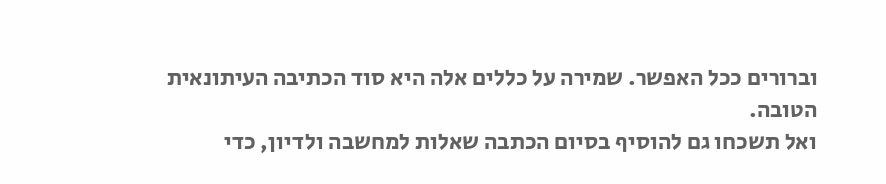וברורים ככל האפשר. שמירה על כללים אלה היא סוד הכתיבה העיתונאית הטובה.
ואל תשכחו גם להוסיף בסיום הכתבה שאלות למחשבה ולדיון, כדי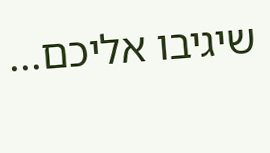שיגיבו אליכם...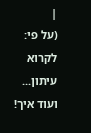|
(על פי: לקרוא עיתון... ועוד איך!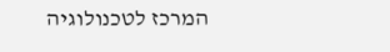המרכז לטכנולוגיה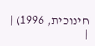חינוכית, 1996) |
|